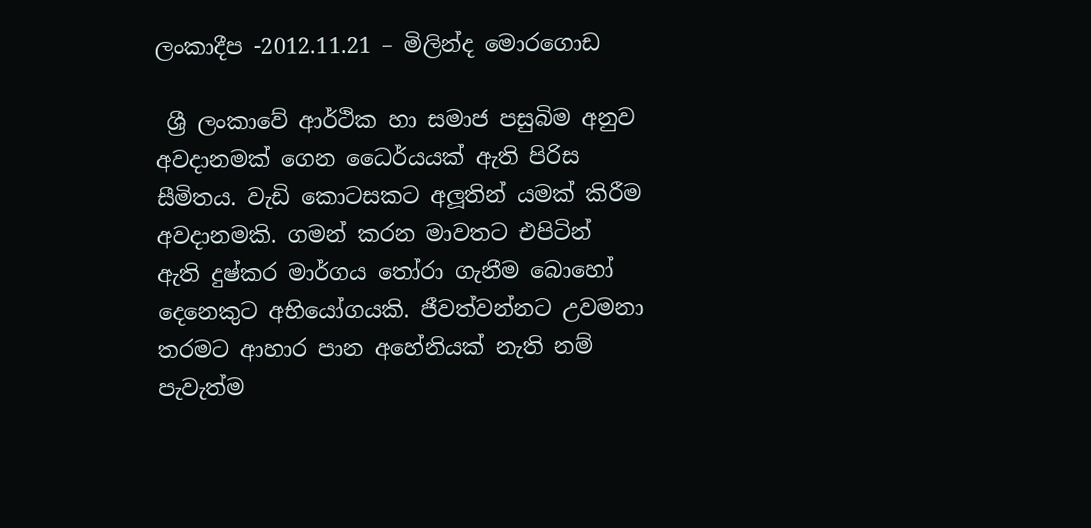ලංකාදීප -2012.11.21 – මිලින්ද මොරගොඩ

 ශ්‍රී ලංකාවේ ආර්ථික හා සමාජ පසුබිම අනුව අවදානමක් ගෙන ධෛර්යයක් ඇති පිරිස සීමිතය. වැඩි කොටසකට අලූතින් යමක් කිරීම අවදානමකි. ගමන් කරන මාවතට එපිටින් ඇති දුෂ්කර මාර්ගය තෝරා ගැනීම බොහෝ දෙනෙකුට අභියෝගයකි. ජීවත්වන්නට උවමනා තරමට ආහාර පාන අහේනියක් නැති නම් පැවැත්ම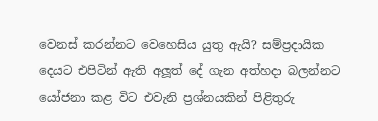වෙනස් කරන්නට වෙහෙසිය යුතු ඇයි? සම්ප්‍රදායික දෙයට එපිටින් ඇති අලූත් දේ ගැන අත්හදා බලන්නට යෝජනා කළ විට එවැනි ප්‍රශ්නයකින් පිළිතුරු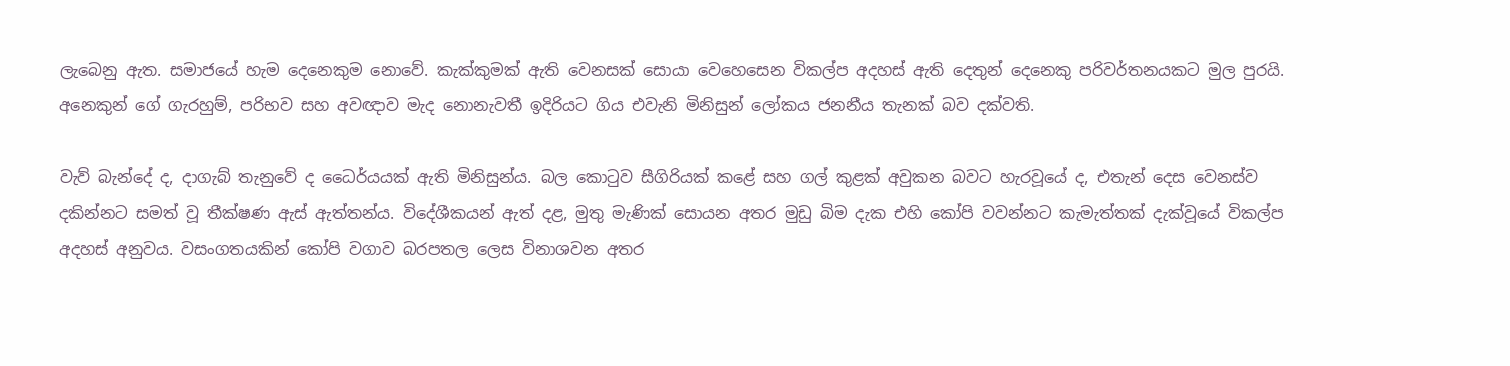ලැබෙනු ඇත. සමාජයේ හැම දෙනෙකුම නොවේ. කැක්කුමක් ඇති වෙනසක් සොයා වෙහෙසෙන විකල්ප අදහස් ඇති දෙතුන් දෙනෙකු පරිවර්තනයකට මුල පුරයි. අනෙකුන් ගේ ගැරහුම්, පරිභව සහ අවඥාව මැද නොනැවතී ඉදිරියට ගිය එවැනි මිනිසුන් ලෝකය ජනනීය තැනක් බව දක්වති.

වැව් බැන්දේ ද, දාගැබ් තැනුවේ ද ධෛර්යයක් ඇති මිනිසුන්ය. බල කොටුව සීගිරියක් කළේ සහ ගල් කුළක් අවුකන බවට හැරවූයේ ද, එතැන් දෙස වෙනස්ව දකින්නට සමත් වූ තීක්ෂණ ඇස් ඇත්තන්ය. විදේශීකයන් ඇත් දළ, මුතු මැණික් සොයන අතර මුඩු බිම දැක එහි කෝපි වවන්නට කැමැත්තක් දැක්වූයේ විකල්ප අදහස් අනුවය. වසංගතයකින් කෝපි වගාව බරපතල ලෙස විනාශවන අතර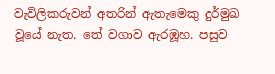වැවිලිකරුවන් අතරින් ඇතැමෙකු දුර්මුඛ වූයේ නැත. තේ වගාව ඇරඹූහ. පසුව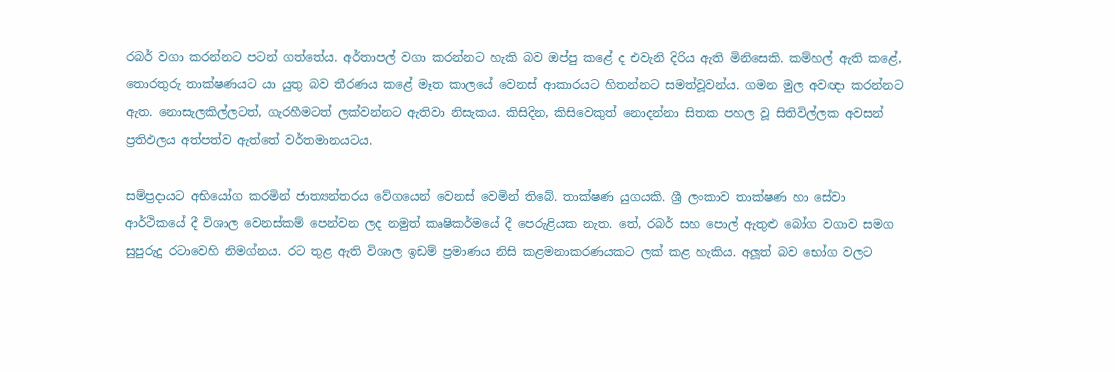රබර් වගා කරන්නට පටන් ගත්තේය. අර්තාපල් වගා කරන්නට හැකි බව ඔප්පු කළේ ද එවැනි දිරිය ඇති මිනිසෙකි. කම්හල් ඇති කළේ, තොරතුරු තාක්ෂණයට යා යුතු බව තීරණය කළේ මෑත කාලයේ වෙනස් ආකාරයට හිතන්නට සමත්වූවන්ය. ගමන මුල අවඥා කරන්නට ඇත. නොසැලකිල්ලටත්, ගැරහීමටත් ලක්වන්නට ඇතිවා නිසැකය. කිසිදින, කිසිවෙකුත් නොදන්නා සිතක පහල වූ සිතිවිල්ලක අවසන් ප්‍රතිඵලය අත්පත්ව ඇත්තේ වර්තමානයටය.

සම්ප්‍රදායට අභියෝග කරමින් ජාත්‍යන්තරය වේගයෙන් වෙනස් වෙමින් තිබේ. තාක්ෂණ යුගයකි. ශ්‍රී ලංකාව තාක්ෂණ හා සේවා ආර්ථිකයේ දී විශාල වෙනස්කම් පෙන්වන ලද නමුත් කෘෂිකර්මයේ දී පෙරුළියක නැත. තේ, රබර් සහ පොල් ඇතුළු බෝග වගාව සමග සුපුරුදු රටාවෙහි නිමග්නය. රට තුළ ඇති විශාල ඉඩම් ප්‍රමාණය නිසි කළමනාකරණයකට ලක් කළ හැකිය. අලූත් බව භෝග වලට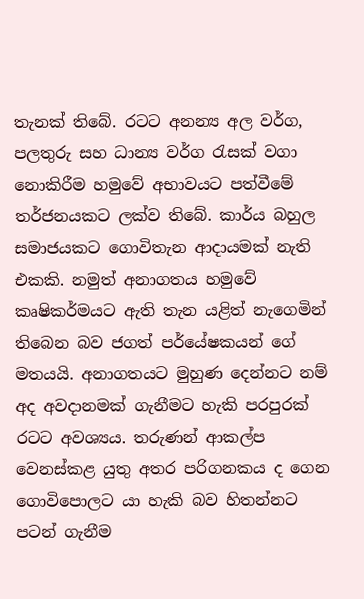තැනක් තිබේ. රටට අනන්‍ය අල වර්ග, පලතුරු සහ ධාන්‍ය වර්ග රැසක් වගා නොකිරීම හමුවේ අභාවයට පත්වීමේ තර්ජනයකට ලක්ව තිබේ. කාර්ය බහුල සමාජයකට ගොවිතැන ආදායමක් නැති එකකි. නමුත් අනාගතය හමුවේ කෘෂිකර්මයට ඇති තැන යළිත් නැගෙමින් තිබෙන බව ජගත් පර්යේෂකයන් ගේ මතයයි. අනාගතයට මුහුණ දෙන්නට නම් අද අවදානමක් ගැනීමට හැකි පරපුරක් රටට අවශ්‍යය. තරුණන් ආකල්ප වෙනස්කළ යුතු අතර පරිගනකය ද ගෙන ගොවිපොලට යා හැකි බව හිතන්නට පටන් ගැනීම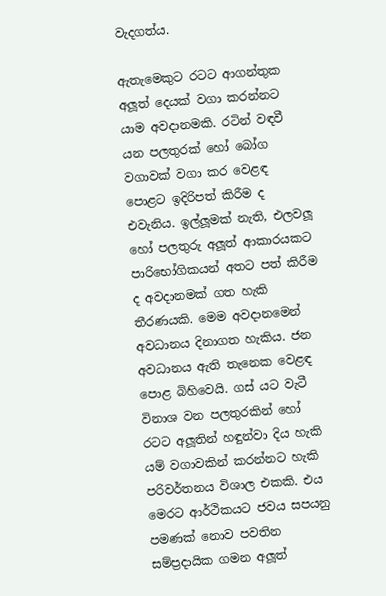වැදගත්ය.

ඇතැමෙකුට රටට ආගන්තුක අලූත් දෙයක් වගා කරන්නට යාම අවදානමකි. රටින් වඳවී යන පලතුරක් හෝ බෝග වගාවක් වගා කර වෙළඳ පොළට ඉදිරිපත් කිරීම ද එවැනිය. ඉල්ලූමක් නැති, එලවලූ හෝ පලතුරු අලූත් ආකාරයකට පාරිභෝගිකයන් අතට පත් කිරීම ද අවදානමක් ගත හැකි තීරණයකි. මෙම අවදානමෙන් අවධානය දිනාගත හැකිය. ජන අවධානය ඇති තැනෙක වෙළඳ පොළ බිහිවෙයි. ගස් යට වැටී විනාශ වන පලතුරකින් හෝ රටට අලූතින් හඳුන්වා දිය හැකි යම් වගාවකින් කරන්නට හැකි පරිවර්තනය විශාල එකකි. එය මෙරට ආර්ථිකයට ජවය සපයනු පමණක් නොව පවතින සම්ප්‍රදායික ගමන අලූත්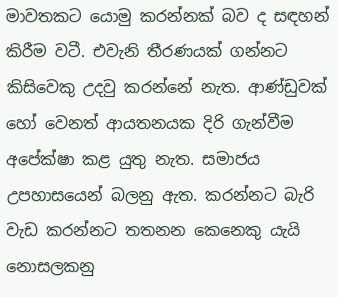මාවතකට යොමු කරන්නක් බව ද සඳහන් කිරීම වටී. එවැනි තීරණයක් ගන්නට කිසිවෙකු උදවු කරන්නේ නැත. ආණ්ඩුවක් හෝ වෙනත් ආයතනයක දිරි ගැන්වීම අපේක්ෂා කළ යුතු නැත. සමාජය උපහාසයෙන් බලනු ඇත. කරන්නට බැරි වැඩ කරන්නට තතනන කෙනෙකු යැයි නොසලකනු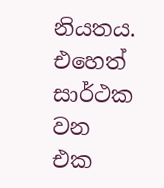නියතය. එහෙත් සාර්ථක වන එක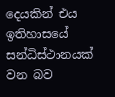දෙයකින් එය ඉතිහාසයේ සන්ධිස්ථානයක් වන බව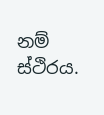නම් ස්ථිරය.